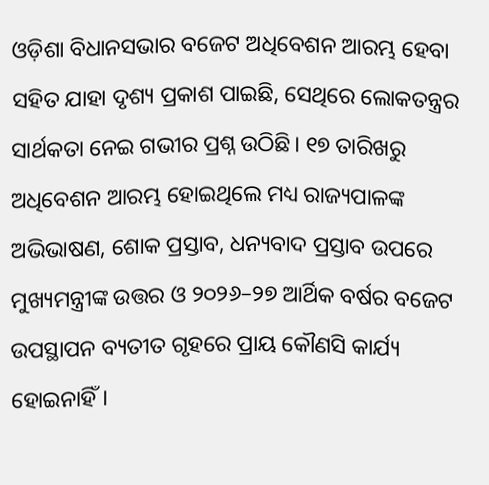ଓଡ଼ିଶା ବିଧାନସଭାର ବଜେଟ ଅଧିବେଶନ ଆରମ୍ଭ ହେବା ସହିତ ଯାହା ଦୃଶ୍ୟ ପ୍ରକାଶ ପାଇଛି, ସେଥିରେ ଲୋକତନ୍ତ୍ରର ସାର୍ଥକତା ନେଇ ଗଭୀର ପ୍ରଶ୍ନ ଉଠିଛି। ୧୭ ତାରିଖରୁ ଅଧିବେଶନ ଆରମ୍ଭ ହୋଇଥିଲେ ମଧ୍ୟ ରାଜ୍ୟପାଳଙ୍କ ଅଭିଭାଷଣ, ଶୋକ ପ୍ରସ୍ତାବ, ଧନ୍ୟବାଦ ପ୍ରସ୍ତାବ ଉପରେ ମୁଖ୍ୟମନ୍ତ୍ରୀଙ୍କ ଉତ୍ତର ଓ ୨୦୨୬–୨୭ ଆର୍ଥିକ ବର୍ଷର ବଜେଟ ଉପସ୍ଥାପନ ବ୍ୟତୀତ ଗୃହରେ ପ୍ରାୟ କୌଣସି କାର୍ଯ୍ୟ ହୋଇନାହିଁ।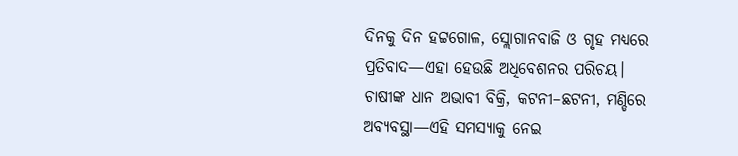ଦିନକୁ ଦିନ ହଟ୍ଟଗୋଳ, ସ୍ଲୋଗାନବାଜି ଓ ଗୃହ ମଧ୍ୟରେ ପ୍ରତିବାଦ—ଏହା ହେଉଛି ଅଧିବେଶନର ପରିଚୟ।
ଚାଷୀଙ୍କ ଧାନ ଅଭାବୀ ବିକ୍ରି, କଟନୀ–ଛଟନୀ, ମଣ୍ଡିରେ ଅବ୍ୟବସ୍ଥା—ଏହି ସମସ୍ୟାକୁ ନେଇ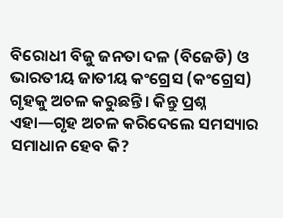ବିରୋଧୀ ବିଜୁ ଜନତା ଦଳ (ବିଜେଡି) ଓ ଭାରତୀୟ ଜାତୀୟ କଂଗ୍ରେସ (କଂଗ୍ରେସ) ଗୃହକୁ ଅଚଳ କରୁଛନ୍ତି। କିନ୍ତୁ ପ୍ରଶ୍ନ ଏହା—ଗୃହ ଅଚଳ କରିଦେଲେ ସମସ୍ୟାର ସମାଧାନ ହେବ କି?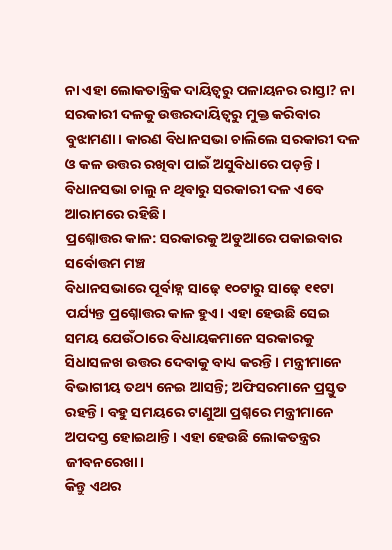ନା ଏହା ଲୋକତାନ୍ତ୍ରିକ ଦାୟିତ୍ୱରୁ ପଳାୟନର ରାସ୍ତା? ନା ସରକାରୀ ଦଳକୁ ଉତ୍ତରଦାୟିତ୍ୱରୁ ମୁକ୍ତ କରିବାର ବୁଝାମଣା। କାରଣ ବିଧାନସଭା ଚାଲିଲେ ସରକାରୀ ଦଳ ଓ କଳ ଉତ୍ତର ରଖିବା ପାଇଁ ଅସୁବିଧାରେ ପଡ଼ନ୍ତି। ବିଧାନସଭା ଚାଲୁ ନ ଥିବାରୁ ସରକାରୀ ଦଳ ଏବେ ଆରାମରେ ରହିଛି।
ପ୍ରଶ୍ନୋତ୍ତର କାଳ: ସରକାରକୁ ଅଡୁଆରେ ପକାଇବାର ସର୍ବୋତ୍ତମ ମଞ୍ଚ
ବିଧାନସଭାରେ ପୂର୍ବାହ୍ନ ସାଢ଼େ ୧୦ଟାରୁ ସାଢ଼େ ୧୧ଟା ପର୍ଯ୍ୟନ୍ତ ପ୍ରଶ୍ନୋତ୍ତର କାଳ ହୁଏ। ଏହା ହେଉଛି ସେଇ ସମୟ ଯେଉଁଠାରେ ବିଧାୟକମାନେ ସରକାରକୁ ସିଧାସଳଖ ଉତ୍ତର ଦେବାକୁ ବାଧ୍ୟ କରନ୍ତି। ମନ୍ତ୍ରୀମାନେ ବିଭାଗୀୟ ତଥ୍ୟ ନେଇ ଆସନ୍ତି; ଅଫିସରମାନେ ପ୍ରସ୍ତୁତ ରହନ୍ତି। ବହୁ ସମୟରେ ଟାଣୁଆ ପ୍ରଶ୍ନରେ ମନ୍ତ୍ରୀମାନେ ଅପଦସ୍ତ ହୋଇଥାନ୍ତି। ଏହା ହେଉଛି ଲୋକତନ୍ତ୍ରର ଜୀବନରେଖା।
କିନ୍ତୁ ଏଥର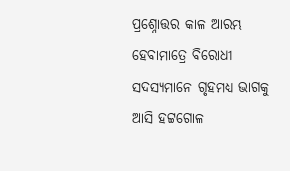ପ୍ରଶ୍ନୋତ୍ତର କାଳ ଆରମ୍ଭ ହେବାମାତ୍ରେ ବିରୋଧୀ ସଦସ୍ୟମାନେ ଗୃହମଧ୍ୟ ଭାଗକୁ ଆସି ହଟ୍ଟଗୋଳ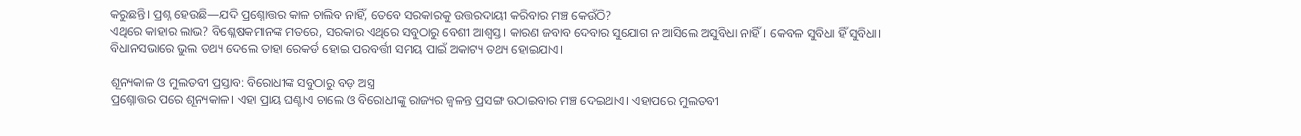କରୁଛନ୍ତି। ପ୍ରଶ୍ନ ହେଉଛି—ଯଦି ପ୍ରଶ୍ନୋତ୍ତର କାଳ ଚାଲିବ ନାହିଁ, ତେବେ ସରକାରକୁ ଉତ୍ତରଦାୟୀ କରିବାର ମଞ୍ଚ କେଉଁଠି?
ଏଥିରେ କାହାର ଲାଭ? ବିଶ୍ଳେଷକମାନଙ୍କ ମତରେ, ସରକାର ଏଥିରେ ସବୁଠାରୁ ବେଶୀ ଆଶ୍ୱସ୍ତ। କାରଣ ଜବାବ ଦେବାର ସୁଯୋଗ ନ ଆସିଲେ ଅସୁବିଧା ନାହିଁ। କେବଳ ସୁବିଧା ହିଁ ସୁବିଧା। ବିଧାନସଭାରେ ଭୁଲ ତଥ୍ୟ ଦେଲେ ତାହା ରେକର୍ଡ ହୋଇ ପରବର୍ତ୍ତୀ ସମୟ ପାଇଁ ଅକାଟ୍ୟ ତଥ୍ୟ ହୋଇଯାଏ।

ଶୂନ୍ୟକାଳ ଓ ମୁଲତବୀ ପ୍ରସ୍ତାବ: ବିରୋଧୀଙ୍କ ସବୁଠାରୁ ବଡ଼ ଅସ୍ତ୍ର
ପ୍ରଶ୍ନୋତ୍ତର ପରେ ଶୂନ୍ୟକାଳ। ଏହା ପ୍ରାୟ ଘଣ୍ଟାଏ ଚାଲେ ଓ ବିରୋଧୀଙ୍କୁ ରାଜ୍ୟର ଜ୍ୱଳନ୍ତ ପ୍ରସଙ୍ଗ ଉଠାଇବାର ମଞ୍ଚ ଦେଇଥାଏ। ଏହାପରେ ମୁଲତବୀ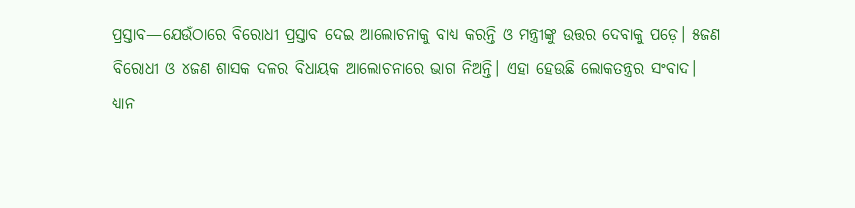ପ୍ରସ୍ତାବ—ଯେଉଁଠାରେ ବିରୋଧୀ ପ୍ରସ୍ତାବ ଦେଇ ଆଲୋଚନାକୁ ବାଧ୍ୟ କରନ୍ତି ଓ ମନ୍ତ୍ରୀଙ୍କୁ ଉତ୍ତର ଦେବାକୁ ପଡ଼େ। ୫ଜଣ ବିରୋଧୀ ଓ ୪ଜଣ ଶାସକ ଦଳର ବିଧାୟକ ଆଲୋଚନାରେ ଭାଗ ନିଅନ୍ତି। ଏହା ହେଉଛି ଲୋକତନ୍ତ୍ରର ସଂବାଦ।
ଧ୍ୟାନ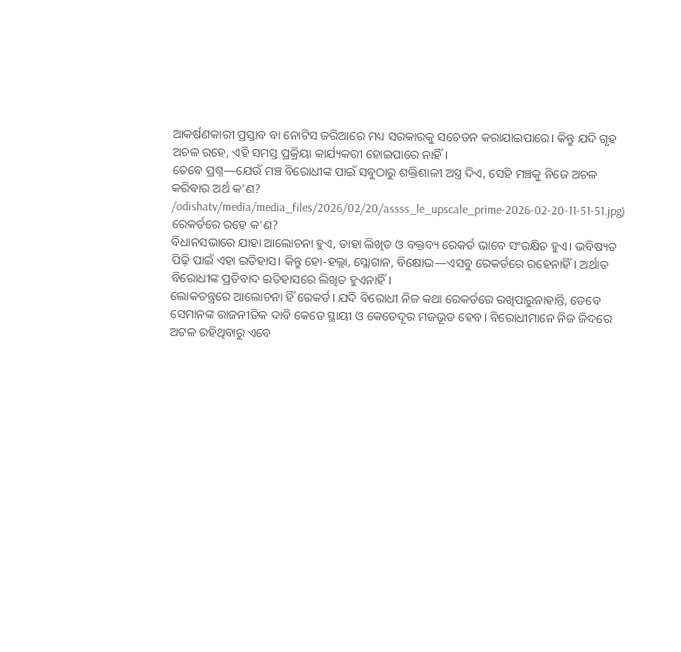ଆକର୍ଷଣକାରୀ ପ୍ରସ୍ତାବ ବା ନୋଟିସ ଜରିଆରେ ମଧ୍ୟ ସରକାରକୁ ସଚେତନ କରାଯାଇପାରେ। କିନ୍ତୁ ଯଦି ଗୃହ ଅଚଳ ରହେ, ଏହି ସମସ୍ତ ପ୍ରକ୍ରିୟା କାର୍ଯ୍ୟକରୀ ହୋଇପାରେ ନାହିଁ।
ତେବେ ପ୍ରଶ୍ନ—ଯେଉଁ ମଞ୍ଚ ବିରୋଧୀଙ୍କ ପାଇଁ ସବୁଠାରୁ ଶକ୍ତିଶାଳୀ ଅସ୍ତ୍ର ଦିଏ, ସେହି ମଞ୍ଚକୁ ନିଜେ ଅଚଳ କରିବାର ଅର୍ଥ କ’ଣ?
/odishatv/media/media_files/2026/02/20/assss_le_upscale_prime-2026-02-20-11-51-51.jpg)
ରେକର୍ଡରେ ରହେ କ’ଣ?
ବିଧାନସଭାରେ ଯାହା ଆଲୋଚନା ହୁଏ, ତାହା ଲିଖିତ ଓ ବକ୍ତବ୍ୟ ରେକର୍ଡ ଭାବେ ସଂରକ୍ଷିତ ହୁଏ। ଭବିଷ୍ୟତ ପିଢ଼ି ପାଇଁ ଏହା ଇତିହାସ। କିନ୍ତୁ ହୋ-ହଲ୍ଲା, ସ୍ଲୋଗାନ, ବିକ୍ଷୋଭ—ଏସବୁ ରେକର୍ଡରେ ରହେନାହିଁ। ଅର୍ଥାତ ବିରୋଧୀଙ୍କ ପ୍ରତିବାଦ ଇତିହାସରେ ଲିଖିତ ହୁଏନାହିଁ।
ଲୋକତନ୍ତ୍ରରେ ଆଲୋଚନା ହିଁ ରେକର୍ଡ। ଯଦି ବିରୋଧୀ ନିଜ କଥା ରେକର୍ଡରେ ରଖିପାରୁନାହାନ୍ତି, ତେବେ ସେମାନଙ୍କ ରାଜନୀତିକ ଦାବି କେତେ ସ୍ଥାୟୀ ଓ କେତେଦୂର ମଜଭୂତ ହେବ। ବିରୋଧୀମାନେ ନିଜ ଜିଦରେ ଅଟଳ ରହିଥିବାରୁ ଏବେ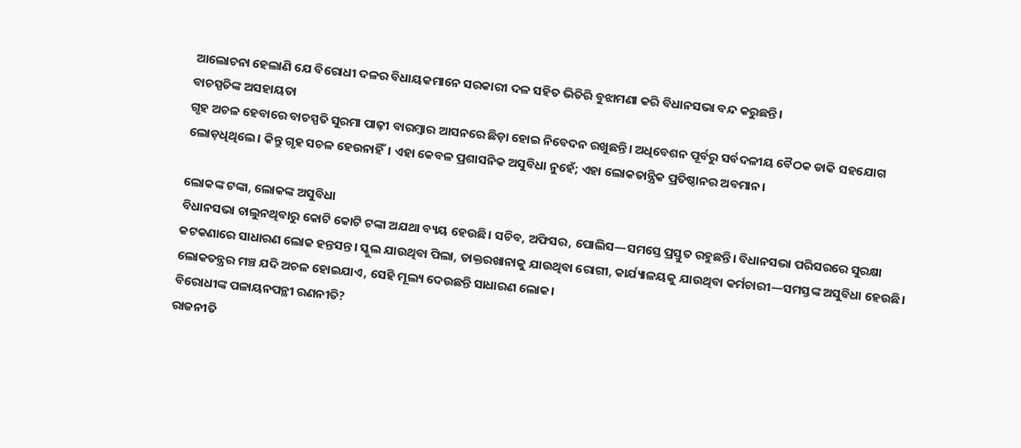ଆଲୋଚନା ହେଲାଣି ଯେ ବିରୋଧୀ ଦଳର ବିଧାୟକମାନେ ସରକାରୀ ଦଳ ସହିତ ଭିତିରି ବୁଝାମଣା କରି ବିଧାନସଭା ବନ୍ଦ କରୁଛନ୍ତି।
ବାଚସ୍ପତିଙ୍କ ଅସହାୟତା
ଗୃହ ଅଚଳ ହେବାରେ ବାଚସ୍ପତି ସୁରମା ପାଢ଼ୀ ବାରମ୍ବାର ଆସନରେ ଛିଡ଼ା ହୋଇ ନିବେଦନ ରଖୁଛନ୍ତି। ଅଧିବେଶନ ପୂର୍ବରୁ ସର୍ବଦଳୀୟ ବୈଠକ ଡାକି ସହଯୋଗ ଲୋଡ଼ଧିଥିଲେ। କିନ୍ତୁ ଗୃହ ସଚଳ ହେଉନାହିଁ। ଏହା କେବଳ ପ୍ରଶାସନିକ ଅସୁବିଧା ନୁହେଁ; ଏହା ଲୋକତାନ୍ତ୍ରିକ ପ୍ରତିଷ୍ଠାନର ଅବମାନ।

ଲୋକଙ୍କ ଟଙ୍କା, ଲୋକଙ୍କ ଅସୁବିଧା
ବିଧାନସଭା ଚାଲୁନଥିବାରୁ କୋଟି କୋଟି ଟଙ୍କା ଅଯଥା ବ୍ୟୟ ହେଉଛି। ସଚିବ, ଅଫିସର, ପୋଲିସ—ସମସ୍ତେ ପ୍ରସ୍ତୁତ ରହୁଛନ୍ତି। ବିଧାନସଭା ପରିସରରେ ସୁରକ୍ଷା କଟକଣାରେ ସାଧାରଣ ଲୋକ ହନ୍ତସନ୍ତ। ସ୍କୁଲ ଯାଉଥିବା ପିଲା, ଡାକ୍ତରଖାନାକୁ ଯାଉଥିବା ରୋଗୀ, କାର୍ଯ୍ୟାଳୟକୁ ଯାଉଥିବା କର୍ମଚାରୀ—ସମସ୍ତଙ୍କ ଅସୁବିଧା ହେଉଛି।
ଲୋକତନ୍ତ୍ରର ମଞ୍ଚ ଯଦି ଅଚଳ ହୋଇଯାଏ, ସେହି ମୂଲ୍ୟ ଦେଉଛନ୍ତି ସାଧାରଣ ଲୋକ।
ବିରୋଧୀଙ୍କ ପଳାୟନପନ୍ଥୀ ରଣନୀତି?
ରାଜନୀତି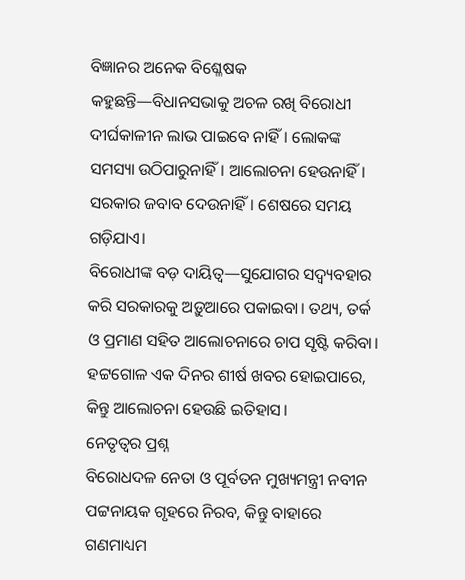ବିଜ୍ଞାନର ଅନେକ ବିଶ୍ଳେଷକ କହୁଛନ୍ତି—ବିଧାନସଭାକୁ ଅଚଳ ରଖି ବିରୋଧୀ ଦୀର୍ଘକାଳୀନ ଲାଭ ପାଇବେ ନାହିଁ। ଲୋକଙ୍କ ସମସ୍ୟା ଉଠିପାରୁନାହିଁ। ଆଲୋଚନା ହେଉନାହିଁ। ସରକାର ଜବାବ ଦେଉନାହିଁ। ଶେଷରେ ସମୟ ଗଡ଼ିଯାଏ।
ବିରୋଧୀଙ୍କ ବଡ଼ ଦାୟିତ୍ୱ—ସୁଯୋଗର ସଦ୍ବ୍ୟବହାର କରି ସରକାରକୁ ଅଡ଼ୁଆରେ ପକାଇବା। ତଥ୍ୟ, ତର୍କ ଓ ପ୍ରମାଣ ସହିତ ଆଲୋଚନାରେ ଚାପ ସୃଷ୍ଟି କରିବା। ହଟ୍ଟଗୋଳ ଏକ ଦିନର ଶୀର୍ଷ ଖବର ହୋଇପାରେ, କିନ୍ତୁ ଆଲୋଚନା ହେଉଛି ଇତିହାସ।
ନେତୃତ୍ୱର ପ୍ରଶ୍ନ
ବିରୋଧଦଳ ନେତା ଓ ପୂର୍ବତନ ମୁଖ୍ୟମନ୍ତ୍ରୀ ନବୀନ ପଟ୍ଟନାୟକ ଗୃହରେ ନିରବ, କିନ୍ତୁ ବାହାରେ ଗଣମାଧ୍ୟମ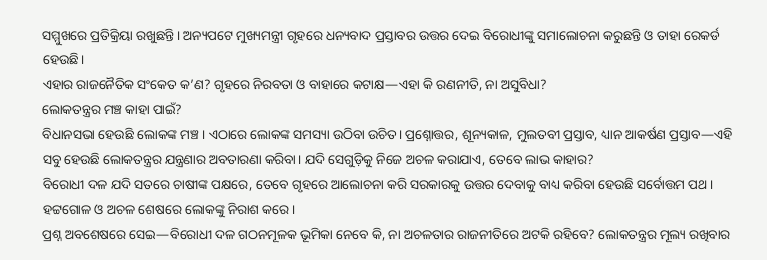ସମ୍ମୁଖରେ ପ୍ରତିକ୍ରିୟା ରଖୁଛନ୍ତି। ଅନ୍ୟପଟେ ମୁଖ୍ୟମନ୍ତ୍ରୀ ଗୃହରେ ଧନ୍ୟବାଦ ପ୍ରସ୍ତାବର ଉତ୍ତର ଦେଇ ବିରୋଧୀଙ୍କୁ ସମାଲୋଚନା କରୁଛନ୍ତି ଓ ତାହା ରେକର୍ଡ ହେଉଛି।
ଏହାର ରାଜନୈତିକ ସଂକେତ କ’ଣ? ଗୃହରେ ନିରବତା ଓ ବାହାରେ କଟାକ୍ଷ—ଏହା କି ରଣନୀତି, ନା ଅସୁବିଧା?
ଲୋକତନ୍ତ୍ରର ମଞ୍ଚ କାହା ପାଇଁ?
ବିଧାନସଭା ହେଉଛି ଲୋକଙ୍କ ମଞ୍ଚ। ଏଠାରେ ଲୋକଙ୍କ ସମସ୍ୟା ଉଠିବା ଉଚିତ। ପ୍ରଶ୍ନୋତ୍ତର, ଶୂନ୍ୟକାଳ, ମୁଲତବୀ ପ୍ରସ୍ତାବ, ଧ୍ୟାନ ଆକର୍ଷଣ ପ୍ରସ୍ତାବ—ଏହି ସବୁ ହେଉଛି ଲୋକତନ୍ତ୍ରର ଯନ୍ତ୍ରଣାର ଅବତାରଣା କରିବା। ଯଦି ସେଗୁଡ଼ିକୁ ନିଜେ ଅଚଳ କରାଯାଏ, ତେବେ ଲାଭ କାହାର?
ବିରୋଧୀ ଦଳ ଯଦି ସତରେ ଚାଷୀଙ୍କ ପକ୍ଷରେ, ତେବେ ଗୃହରେ ଆଲୋଚନା କରି ସରକାରକୁ ଉତ୍ତର ଦେବାକୁ ବାଧ୍ୟ କରିବା ହେଉଛି ସର୍ବୋତ୍ତମ ପଥ। ହଟ୍ଟଗୋଳ ଓ ଅଚଳ ଶେଷରେ ଲୋକଙ୍କୁ ନିରାଶ କରେ।
ପ୍ରଶ୍ନ ଅବଶେଷରେ ସେଇ—ବିରୋଧୀ ଦଳ ଗଠନମୂଳକ ଭୂମିକା ନେବେ କି, ନା ଅଚଳତାର ରାଜନୀତିରେ ଅଟକି ରହିବେ? ଲୋକତନ୍ତ୍ରର ମୂଲ୍ୟ ରଖିବାର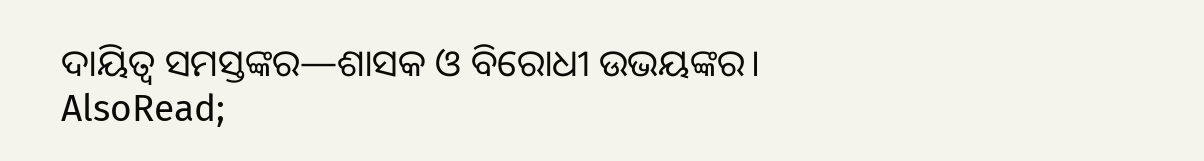ଦାୟିତ୍ୱ ସମସ୍ତଙ୍କର—ଶାସକ ଓ ବିରୋଧୀ ଉଭୟଙ୍କର।
AlsoRead;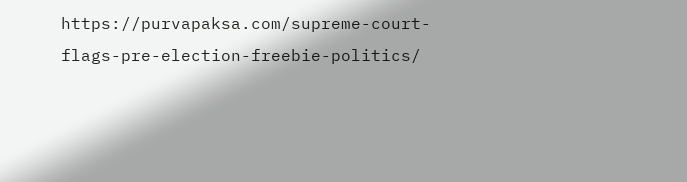https://purvapaksa.com/supreme-court-flags-pre-election-freebie-politics/